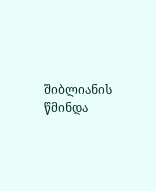შიბლიანის წმინდა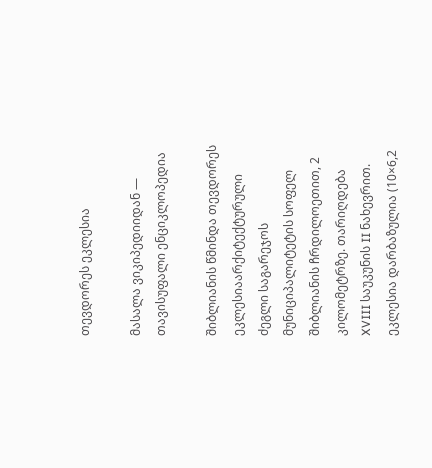თევდორეს ეკლესია

მასალა ვიკიპედიიდან — თავისუფალი ენციკლოპედია

შიბლიანის წმინდა თევდორეს ეკლესიაარქიტექტურული ძეგლი საგარეჯოს მუნიციპალიტეტის სოფელ შიბლიანის ჩრდილოეთით, 2 კილომეტრზე. თარიღდება XVIII საუკუნის II ნახევრით. ეკლესია დარბაზულია (10×6,2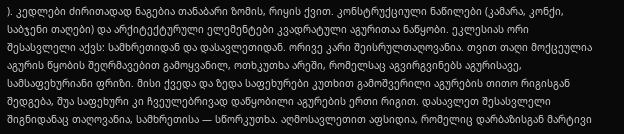). კედლები ძირითადად ნაგებია თანაბარი ზომის, რიყის ქვით. კონსტრუქციული ნაწილები (კამარა, კონქი, საბჯენი თაღები) და არქიტექტურული ელემენტები კვადრატული აგურითაა ნაწყობი. ეკლესიას ორი შესასვლელი აქვს: სამხრეთიდან და დასავლეთიდან. ორივე კარი შეისრულთაღოვანია. თვით თაღი მოქცეულია აგურის წყობის შეღრმავებით გამოყვანილ, ოთხკუთხა არეში, რომელსაც აგვირგვინებს აგურისავე, სამსაფეხურიანი ფრიზი. მისი ქვედა და ზედა საფეხურები კუთხით გამოშვერილი აგურების თითო რიგისგან შედგება, შუა საფეხური კი ჩვეულებრივად დაწყობილი აგურების ერთი რიგით. დასავლეთ შესასვლელი შიგნიდანაც თაღოვანია, სამხრეთისა — სწორკუთხა. აღმოსავლეთით აფსიდია, რომელიც დარბაზისგან მარტივი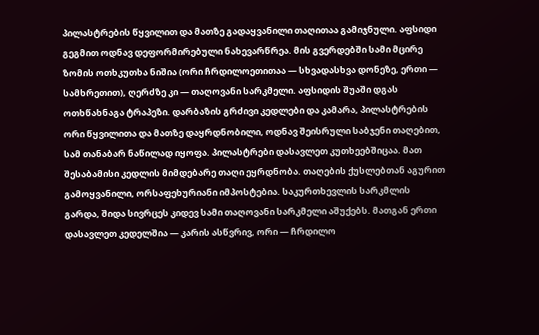პილასტრების წყვილით და მათზე გადაყვანილი თაღითაა გამიჯნული. აფსიდი გეგმით ოდნავ დეფორმირებული ნახევარწრეა. მის გვერდებში სამი მცირე ზომის ოთხკუთხა ნიშია (ორი ჩრდილოეთითაა — სხვადასხვა დონეზე, ერთი — სამხრეთით), ღერძზე კი — თაღოვანი სარკმელი. აფსიდის შუაში დგას ოთხწახნაგა ტრაპეზი. დარბაზის გრძივი კედლები და კამარა, პილასტრების ორი წყვილითა და მათზე დაყრდნობილი, ოდნავ შეისრული საბჯენი თაღებით, სამ თანაბარ ნაწილად იყოფა. პილასტრები დასავლეთ კუთხეებშიცაა. მათ შესაბამისი კედლის მიმდებარე თაღი ეყრდნობა. თაღების ქუსლებთან აგურით გამოყვანილი, ორსაფეხურიანი იმპოსტებია. საკურთხევლის სარკმლის გარდა, შიდა სივრცეს კიდევ სამი თაღოვანი სარკმელი აშუქებს. მათგან ერთი დასავლეთ კედელშია — კარის ასწვრივ, ორი — ჩრდილო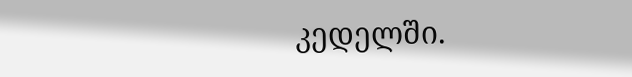კედელში.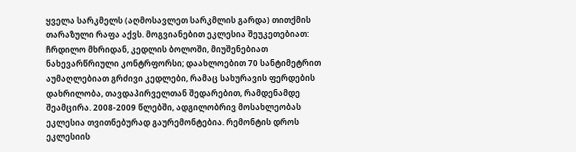ყველა სარკმელს (აღმოსავლეთ სარკმლის გარდა) თითქმის თარაზული რაფა აქვს. მოგვიანებით ეკლესია შეუკეთებიათ: ჩრდილო მხრიდან, კედლის ბოლოში, მიუშენებიათ ნახევარწრიული კონტრფორსი; დაახლოებით 70 სანტიმეტრით აუმაღლებიათ გრძივი კედლები, რამაც სახურავის ფერდების დახრილობა, თავდაპირველთან შედარებით, რამდენამდე შეამცირა. 2008-2009 წლებში, ადგილობრივ მოსახლეობას ეკლესია თვითნებურად გაურემონტებია. რემონტის დროს ეკლესიის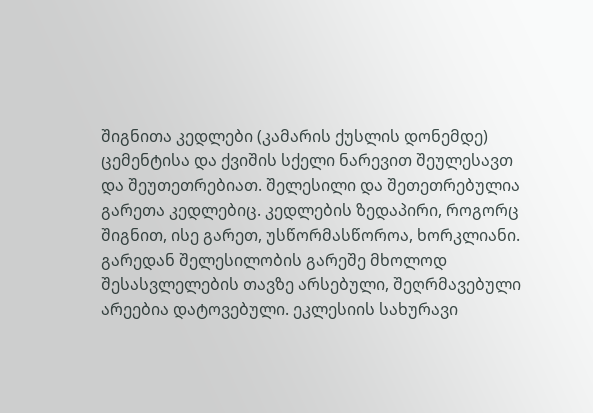შიგნითა კედლები (კამარის ქუსლის დონემდე) ცემენტისა და ქვიშის სქელი ნარევით შეულესავთ და შეუთეთრებიათ. შელესილი და შეთეთრებულია გარეთა კედლებიც. კედლების ზედაპირი, როგორც შიგნით, ისე გარეთ, უსწორმასწოროა, ხორკლიანი. გარედან შელესილობის გარეშე მხოლოდ შესასვლელების თავზე არსებული, შეღრმავებული არეებია დატოვებული. ეკლესიის სახურავი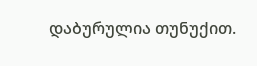დაბურულია თუნუქით.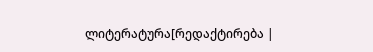ლიტერატურა[რედაქტირება |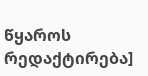წყაროს რედაქტირება]